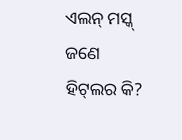ଏଲନ୍‌ ମସ୍କ୍‌ ଜଣେ ହିଟ୍‌ଲର କି?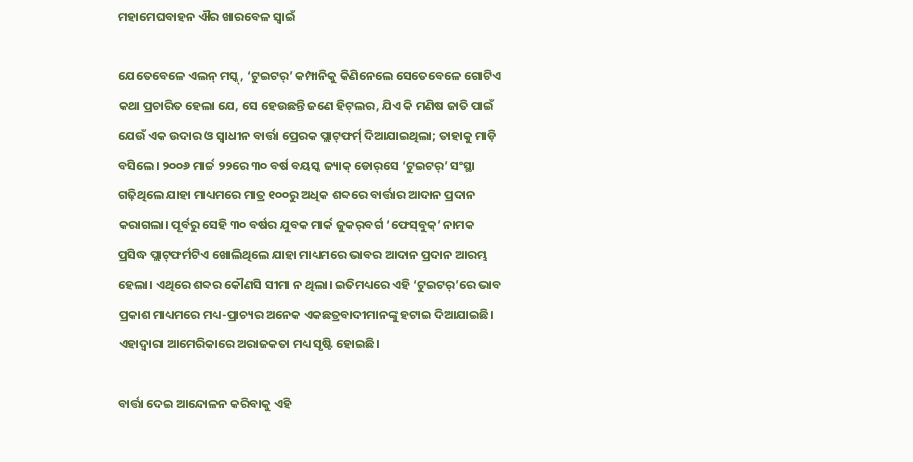ମହାମେଘବାହନ ଐର ଖାରବେଳ ସ୍ୱାଇଁ

ଯେତେବେଳେ ଏଲନ୍‌ ମସ୍କ୍‌, ‘ଟୁଇଟର୍‌’ କମ୍ପାନିକୁ କିଣିନେଲେ ସେତେବେଳେ ଗୋଟିଏ କଥା ପ୍ରଚାରିତ ହେଲା ଯେ, ସେ ହେଉଛନ୍ତି ଜଣେ ହିଟ୍‌ଲର, ଯିଏ କି ମଣିଷ ଜାତି ପାଇଁ ଯେଉଁ ଏକ ଉଦାର ଓ ସ୍ୱାଧୀନ ବାର୍ତ୍ତା ପ୍ରେରକ ପ୍ଲାଟ୍‌ଫର୍ମ‌୍ ଦିଆଯାଇଥିଲା; ତାହାକୁ ମାଡ଼ି ବସିଲେ। ୨୦୦୬ ମାର୍ଚ୍ଚ ୨୨ରେ ୩୦ ବର୍ଷ ବୟସ୍କ ଜ୍ୟାକ୍‌ ଡୋର୍‌ସେ ‘ଟୁଇଟର୍‌’ ସଂସ୍ଥା ଗଢ଼ିଥିଲେ ଯାହା ମାଧ୍ୟମରେ ମାତ୍ର ୧୦୦ରୁ ଅଧିକ ଶବ୍ଦରେ ବାର୍ତ୍ତାର ଆଦାନ ପ୍ରଦାନ କରାଗଲା। ପୂର୍ବରୁ ସେହି ୩୦ ବର୍ଷର ଯୁବକ ମାର୍କ ଜୁକର୍‌ବର୍ଗ ‘ଫେସ୍‌ବୁକ୍‌’ ନାମକ ପ୍ରସିଦ୍ଧ ପ୍ଲାଟ୍‌ଫର୍ମଟିଏ ଖୋଲିଥିଲେ ଯାହା ମାଧ୍ୟମରେ ଭାବର ଆଦାନ ପ୍ରଦାନ ଆରମ୍ଭ ହେଲା। ଏଥିରେ ଶବ୍ଦର କୌଣସି ସୀମା ନ ଥିଲା। ଇତିମଧ୍ୟରେ ଏହି ‘ଟୁଇଟର୍‌’ରେ ଭାବ ପ୍ରକାଶ ମାଧ୍ୟମରେ ମଧ୍ୟ-ପ୍ରାଚ୍ୟର ଅନେକ ଏକଛତ୍ରବାଦୀମାନଙ୍କୁ ହଟାଇ ଦିଆଯାଇଛି। ଏହାଦ୍ୱାରା ଆମେରିକାରେ ଅରାଜକତା ମଧ୍ୟ ସୃଷ୍ଟି ହୋଇଛି।

ବାର୍ତ୍ତା ଦେଇ ଆନ୍ଦୋଳନ କରିବାକୁ ଏହି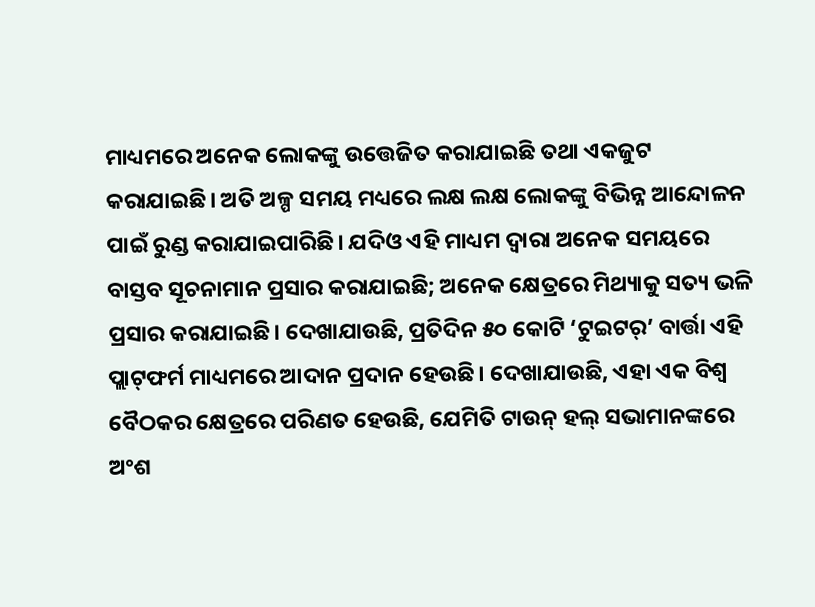ମାଧ୍ୟମରେ ଅନେକ ଲୋକଙ୍କୁ ଉତ୍ତେଜିତ କରାଯାଇଛି ତଥା ଏକଜୁଟ କରାଯାଇଛି। ଅତି ଅଳ୍ପ ସମୟ ମଧ୍ୟରେ ଲକ୍ଷ ଲକ୍ଷ ଲୋକଙ୍କୁ ବିଭିନ୍ନ ଆନ୍ଦୋଳନ ପାଇଁ ରୁଣ୍ଡ କରାଯାଇପାରିଛି। ଯଦିଓ ଏହି ମାଧ୍ୟମ ଦ୍ୱାରା ଅନେକ ସମୟରେ ବାସ୍ତବ ସୂଚନାମାନ ପ୍ରସାର କରାଯାଇଛି; ଅନେକ କ୍ଷେତ୍ରରେ ମିଥ୍ୟାକୁ ସତ୍ୟ ଭଳି ପ୍ରସାର କରାଯାଇଛି। ଦେଖାଯାଉଛି, ପ୍ରତିଦିନ ୫୦ କୋଟି ‘ଟୁଇଟର୍‌’ ବାର୍ତ୍ତା ଏହି ପ୍ଲାଟ୍‌ଫର୍ମ ମାଧ୍ୟମରେ ଆଦାନ ପ୍ରଦାନ ହେଉଛି। ଦେଖାଯାଉଛି, ଏହା ଏକ ବିଶ୍ୱ ବୈଠକର କ୍ଷେତ୍ରରେ ପରିଣତ ହେଉଛି, ଯେମିତି ଟାଉନ୍‌ ହଲ୍‌ ସଭାମାନଙ୍କରେ ଅଂଶ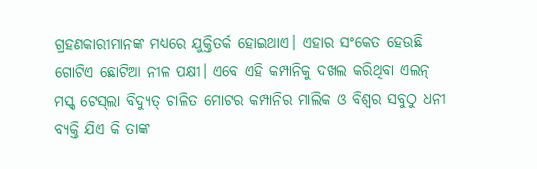ଗ୍ରହଣକାରୀମାନଙ୍କ ମଧ୍ୟରେ ଯୁକ୍ତିତର୍କ ହୋଇଥାଏ। ଏହାର ସଂକେତ ହେଉଛି ଗୋଟିଏ ଛୋଟିଆ ନୀଳ ପକ୍ଷୀ। ଏବେ ଏହି କମ୍ପାନିକୁ ଦଖଲ କରିଥିବା ଏଲନ୍‌ ମସ୍କ୍‌ ଟେସ୍‌ଲା ବିଦ୍ୟୁତ୍‌ ଚାଳିତ ମୋଟର କମ୍ପାନିର ମାଲିକ ଓ ବିଶ୍ୱର ସବୁଠୁ ଧନୀ ବ୍ୟକ୍ତି ଯିଏ କି ତାଙ୍କ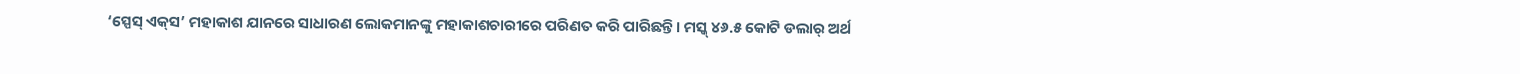‘ସ୍ପେସ୍ ଏକ୍‌ସ’ ମହାକାଶ ଯାନରେ ସାଧାରଣ ଲୋକମାନଙ୍କୁ ମହାକାଶଚାରୀରେ ପରିଣତ କରି ପାରିଛନ୍ତି। ମସ୍କ୍‌ ୪୬.୫ କୋଟି ଡଲାର୍‌ ଅର୍ଥ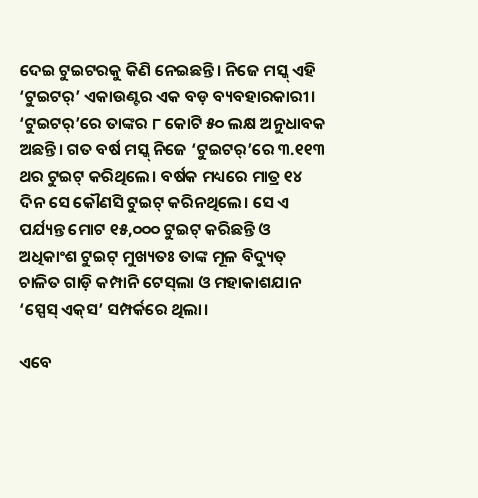ଦେଇ ଟୁଇଟରକୁ କିଣି ନେଇଛନ୍ତି। ନିଜେ ମସ୍କ୍‌ ଏହି ‘ଟୁଇଟର୍‌’ ଏକାଉଣ୍ଟର ଏକ ବଡ଼ ବ୍ୟବହାରକାରୀ। ‘ଟୁଇଟର୍‌’ରେ ତାଙ୍କର ୮ କୋଟି ୫୦ ଲକ୍ଷ ଅନୁଧାବକ ଅଛନ୍ତି। ଗତ ବର୍ଷ ମସ୍କ୍‌ ନିଜେ ‘ଟୁଇଟର୍‌’ରେ ୩.୧୧୩ ଥର ଟୁଇଟ୍‌ କରିଥିଲେ। ବର୍ଷକ ମଧ୍ୟରେ ମାତ୍ର ୧୪ ଦିନ ସେ କୌଣସି ଟୁଇଟ୍‌ କରିନଥିଲେ। ସେ ଏ ପର୍ଯ୍ୟନ୍ତ ମୋଟ ୧୫,୦୦୦ ଟୁଇଟ୍ କରିଛନ୍ତି ଓ ଅଧିକାଂଶ ଟୁଇଟ୍‌ ମୁଖ୍ୟତଃ ତାଙ୍କ ମୂଳ ବିଦ୍ୟୁତ୍‌ ଚାଳିତ ଗାଡ଼ି କମ୍ପାନି ଟେସ୍‌ଲା ଓ ମହାକାଶଯାନ ‘ସ୍ପେସ୍‌ ଏକ୍‌ସ’ ସମ୍ପର୍କରେ ଥିଲା।

ଏବେ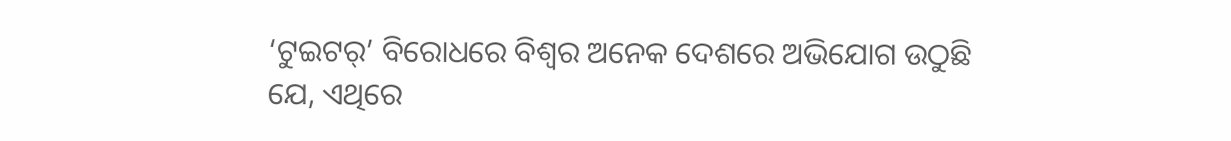‘ଟୁଇଟର୍‌’ ବିରୋଧରେ ବିଶ୍ୱର ଅନେକ ଦେଶରେ ଅଭିଯୋଗ ଉଠୁଛି ଯେ, ଏଥିରେ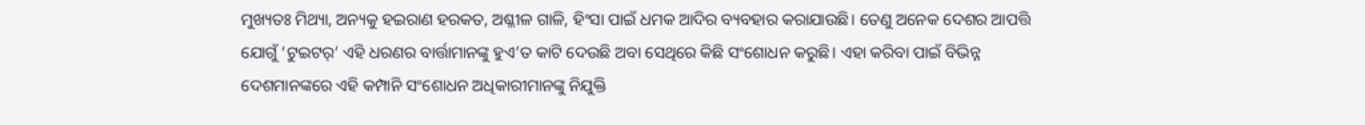ମୁଖ୍ୟତଃ ମିଥ୍ୟା, ଅନ୍ୟକୁ ହଇରାଣ ହରକତ, ଅଶ୍ଳୀଳ ଗାଳି, ହିଂସା ପାଇଁ ଧମକ ଆଦିର ବ୍ୟବହାର କରାଯାଉଛି। ତେଣୁ ଅନେକ ଦେଶର ଆପତ୍ତି ଯୋଗୁଁ ‘ଟୁଇଟର୍‌’ ଏହି ଧରଣର ବାର୍ତ୍ତାମାନଙ୍କୁ ହୁଏ’ତ କାଟି ଦେଉଛି ଅବା ସେଥିରେ କିଛି ସଂଶୋଧନ କରୁଛି। ଏହା କରିବା ପାଇଁ ବିଭିନ୍ନ ଦେଶମାନଙ୍କରେ ଏହି କମ୍ପାନି ସଂଶୋଧନ ଅଧିକାରୀମାନଙ୍କୁ ନିଯୁକ୍ତି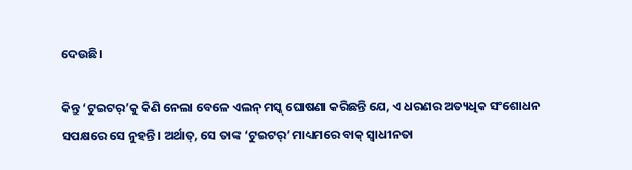ଦେଉଛି।

କିନ୍ତୁ ‘ଟୁଇଟର୍‌’କୁ କିଣି ନେଲା ବେଳେ ଏଲନ୍‌ ମସ୍କ୍‌ ଘୋଷଣା କରିଛନ୍ତି ଯେ, ଏ ଧରଣର ଅତ୍ୟଧିକ ସଂଶୋଧନ ସପକ୍ଷରେ ସେ ନୁହନ୍ତି। ଅର୍ଥାତ୍‌, ସେ ତାଙ୍କ ‘ଟୁଇଟର୍‌’ ମାଧ୍ୟମରେ ବାକ୍ ସ୍ୱାଧୀନତା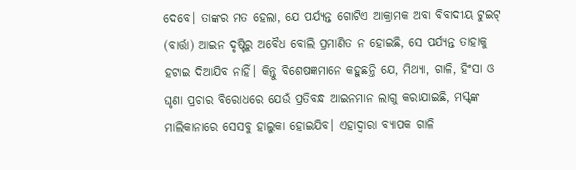ଦେବେ। ତାଙ୍କର ମତ ହେଲା, ଯେ ପର୍ଯ୍ୟନ୍ତ ଗୋଟିଏ ଆକ୍ରାମକ ଅବା ବିବାଦୀୟ ଟୁଇଟ୍‌ (ବାର୍ତ୍ତା) ଆଇନ ଦୃଷ୍ଟିରୁ ଅବୈଧ ବୋଲି ପ୍ରମାଣିତ ନ ହୋଇଛି, ସେ ପର୍ଯ୍ୟନ୍ତ ତାହାକୁ ହଟାଇ ଦିଆଯିବ ନାହିଁ। କିନ୍ତୁ ବିଶେଷଜ୍ଞମାନେ କହୁଛନ୍ତି ଯେ, ମିଥ୍ୟା, ଗାଳି, ହିଂସା ଓ ଘୃଣା ପ୍ରଚାର ବିରୋଧରେ ଯେଉଁ ପ୍ରତିବନ୍ଧ ଆଇନମାନ ଲାଗୁ କରାଯାଇଛି, ମସ୍କ୍‌ଙ୍କ ମାଲିକାନାରେ ସେସବୁ ହାଲୁକା ହୋଇଯିବ। ଏହାଦ୍ୱାରା ବ୍ୟାପକ ଗାଳି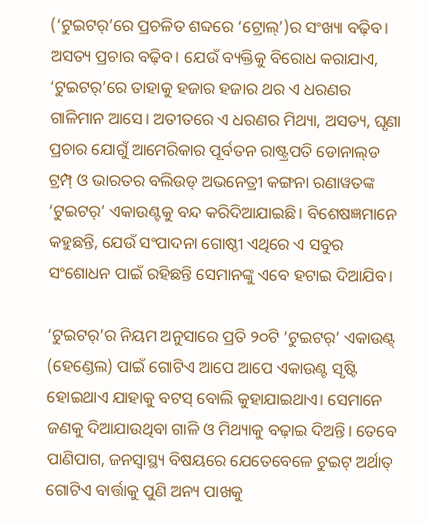(‘ଟୁଇଟର୍‌’ରେ ପ୍ରଚଳିତ ଶବ୍ଦରେ ‘ଟ୍ରୋଲ୍‌’)ର ସଂଖ୍ୟା ବଢ଼ିବ। ଅସତ୍ୟ ପ୍ରଚାର ବଢ଼ିବ। ଯେଉଁ ବ୍ୟକ୍ତିକୁ ବିରୋଧ କରାଯାଏ, ‘ଟୁଇଟର୍‌’ରେ ତାହାକୁ ହଜାର ହଜାର ଥର ଏ ଧରଣର ଗାଳିମାନ ଆସେ। ଅତୀତରେ ଏ ଧରଣର ମିଥ୍ୟା, ଅସତ୍ୟ, ଘୃଣା ପ୍ରଚାର ଯୋଗୁଁ ଆମେରିକାର ପୂର୍ବତନ ରାଷ୍ଟ୍ରପତି ଡୋନାଲ୍‌ଡ ଟ୍ରମ୍ପ୍‌ ଓ ଭାରତର ବଲିଉଡ୍‌ ଅଭନେତ୍ରୀ କଙ୍ଗନା ରଣାୱତଙ୍କ ‘ଟୁଇଟର୍‌’ ଏକାଉଣ୍ଟକୁ ବନ୍ଦ କରିଦିଆଯାଇଛି। ବିଶେଷଜ୍ଞମାନେ କହୁଛନ୍ତି, ଯେଉଁ ସଂପାଦନା ଗୋଷ୍ଠୀ ଏଥିରେ ଏ ସବୁର ସଂଶୋଧନ ପାଇଁ ରହିଛନ୍ତି ସେମାନଙ୍କୁ ଏବେ ହଟାଇ ଦିଆଯିବ।

‘ଟୁଇଟର୍‌’ର ନିୟମ ଅନୁସାରେ ପ୍ରତି ୨୦ଟି ‘ଟୁଇଟର୍‌’ ଏକାଉଣ୍ଟ୍‌ (ହେଣ୍ଡେଲ) ପାଇଁ ଗୋଟିଏ ଆପେ ଆପେ ଏକାଉଣ୍ଟ ସୃଷ୍ଟି ହୋଇଥାଏ ଯାହାକୁ ବଟସ୍ ବୋଲି କୁହାଯାଇଥାଏ। ସେମାନେ ଜଣକୁ ଦିଆଯାଉଥିବା ଗାଳି ଓ ମିଥ୍ୟାକୁ ବଢ଼ାଇ ଦିଅନ୍ତି। ତେବେ ପାଣିପାଗ, ଜନସ୍ୱାସ୍ଥ୍ୟ ବିଷୟରେ ଯେତେବେଳେ ଟୁଇଟ୍‌ ଅର୍ଥାତ୍ ଗୋଟିଏ ବାର୍ତ୍ତାକୁ ପୁଣି ଅନ୍ୟ ପାଖକୁ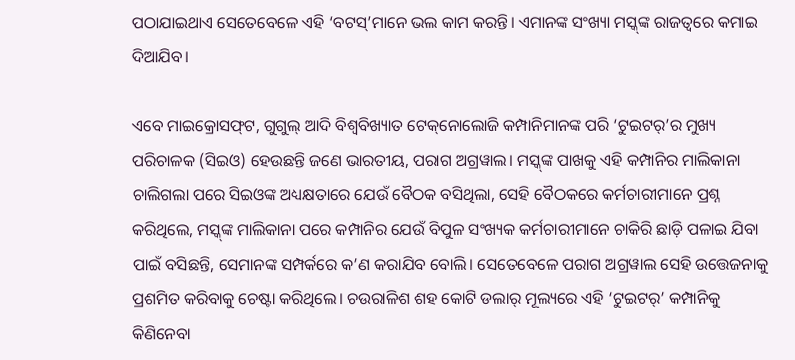ପଠାଯାଇଥାଏ ସେତେବେଳେ ଏହି ‘ବଟସ୍‌’ମାନେ ଭଲ କାମ କରନ୍ତି। ଏମାନଙ୍କ ସଂଖ୍ୟା ମସ୍କ୍‌ଙ୍କ ରାଜତ୍ୱରେ କମାଇ ଦିଆଯିବ।

ଏବେ ମାଇକ୍ରୋସଫ୍‌ଟ, ଗୁଗୁଲ୍‌ ଆଦି ବିଶ୍ୱବିଖ୍ୟାତ ଟେକ୍‌ନୋଲୋଜି କମ୍ପାନିମାନଙ୍କ ପରି ‘ଟୁଇଟର୍‌’ର ମୁଖ୍ୟ ପରିଚାଳକ (ସିଇଓ) ହେଉଛନ୍ତି ଜଣେ ଭାରତୀୟ, ପରାଗ ଅଗ୍ରୱାଲ। ମସ୍କ୍‌ଙ୍କ ପାଖକୁ ଏହି କମ୍ପାନିର ମାଲିକାନା ଚାଲିଗଲା ପରେ ସିଇଓଙ୍କ ଅଧ୍ୟକ୍ଷତାରେ ଯେଉଁ ବୈଠକ ବସିଥିଲା, ସେହି ବୈଠକରେ କର୍ମଚାରୀମାନେ ପ୍ରଶ୍ନ କରିଥିଲେ, ମସ୍କ୍‌ଙ୍କ ମାଲିକାନା ପରେ କମ୍ପାନିର ଯେଉଁ ବିପୁଳ ସଂଖ୍ୟକ କର୍ମଚାରୀମାନେ ଚାକିରି ଛାଡ଼ି ପଳାଇ ଯିବା ପାଇଁ ବସିଛନ୍ତି, ସେମାନଙ୍କ ସମ୍ପର୍କରେ କ’ଣ କରାଯିବ ବୋଲି। ସେତେବେଳେ ପରାଗ ଅଗ୍ରୱାଲ ସେହି ଉତ୍ତେଜନାକୁ ପ୍ରଶମିତ କରିବାକୁ ଚେଷ୍ଟା କରିଥିଲେ। ଚଉରାଳିଶ ଶହ କୋଟି ଡଲାର୍‌ ମୂଲ୍ୟରେ ଏହି ‘ଟୁଇଟର୍‌’ କମ୍ପାନିକୁ କିଣିନେବା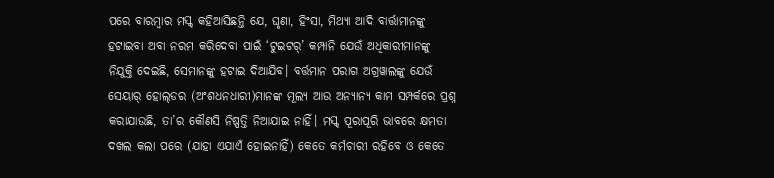ପରେ ବାରମ୍ବାର ମସ୍କ୍‌ କହିଆସିଛନ୍ତି ଯେ, ଘୃଣା, ହିଂସା, ମିଥ୍ୟା ଆଦି ବାର୍ତ୍ତାମାନଙ୍କୁ ହଟାଇବା ଅବା ନରମ କରିଦେବା ପାଇଁ ‘ଟୁଇଟର୍‌’ କମ୍ପାନି ଯେଉଁ ଅଧିକାରୀମାନଙ୍କୁ ନିଯୁକ୍ତି ଦେଇଛି, ସେମାନଙ୍କୁ ହଟାଇ ଦିଆଯିବ। ବର୍ତ୍ତମାନ ପରାଗ ଅଗ୍ରୱାଲଙ୍କୁ ଯେଉଁ ସେୟାର୍‌ ହୋଲ୍‌ଡର (ଅଂଶଧନଧାରୀ)ମାନଙ୍କ ମୂଲ୍ୟ ଆଉ ଅନ୍ୟାନ୍ୟ କାମ ସମ୍ପର୍କରେ ପ୍ରଶ୍ନ କରାଯାଉଛି, ତା’ର କୌଣସି ନିଷ୍ପତ୍ତି ନିଆଯାଇ ନାହିଁ। ମସ୍କ୍‌ ପୂରାପୂରି ଭାବରେ କ୍ଷମତା ଦଖଲ କଲା ପରେ (ଯାହା ଏଯାଏଁ ହୋଇନାହିଁ) କେତେ କର୍ମଚାରୀ ରହିବେ ଓ କେତେ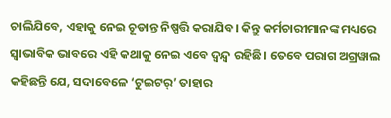ଚାଲିଯିବେ, ଏହାକୁ ନେଇ ଚୂଡାନ୍ତ ନିଷ୍ପତ୍ତି କରାଯିବ। କିନ୍ତୁ କର୍ମଚାରୀମାନଙ୍କ ମଧ୍ୟରେ ସ୍ୱାଭାବିକ ଭାବରେ ଏହି କଥାକୁ ନେଇ ଏବେ ଦ୍ୱନ୍ଦ୍ୱ ରହିଛି। ତେବେ ପରାଗ ଅଗ୍ରୱାଲ କହିଛନ୍ତି ଯେ, ସଦାବେଳେ ‘ଟୁଇଟର୍‌’ ତାହାର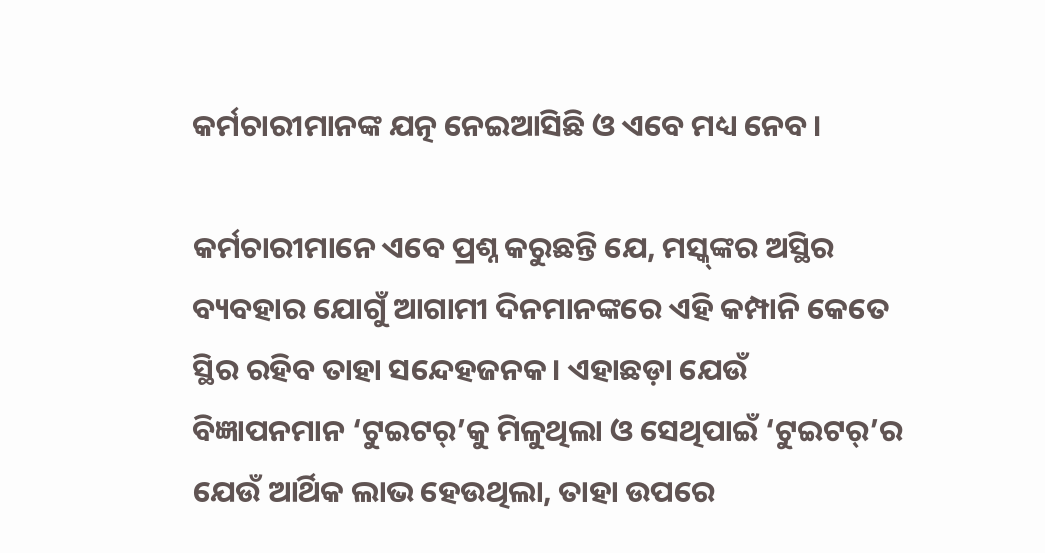କର୍ମଚାରୀମାନଙ୍କ ଯତ୍ନ ନେଇଆସିଛି ଓ ଏବେ ମଧ୍ୟ ନେବ।

କର୍ମଚାରୀମାନେ ଏବେ ପ୍ରଶ୍ନ କରୁଛନ୍ତି ଯେ, ମସ୍କ୍‌ଙ୍କର ଅସ୍ଥିର ବ୍ୟବହାର ଯୋଗୁଁ ଆଗାମୀ ଦିନମାନଙ୍କରେ ଏହି କମ୍ପାନି କେତେ ସ୍ଥିର ରହିବ ତାହା ସନ୍ଦେହଜନକ। ଏହାଛଡ଼ା ଯେଉଁ ବିଜ୍ଞାପନମାନ ‘ଟୁଇଟର୍‌’କୁ ମିଳୁଥିଲା ଓ ସେଥିପାଇଁ ‘ଟୁଇଟର୍‌’ର ଯେଉଁ ଆର୍ଥିକ ଲାଭ ହେଉଥିଲା, ତାହା ଉପରେ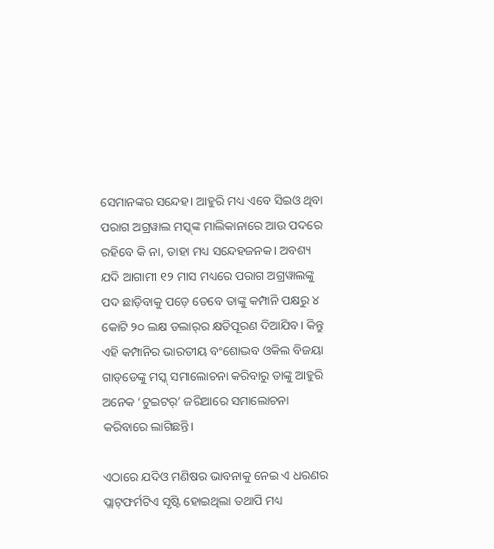ସେମାନଙ୍କର ସନ୍ଦେହ। ଆହୁରି ମଧ୍ୟ ଏବେ ସିଇଓ ଥିବା ପରାଗ ଅଗ୍ରୱାଲ ମସ୍କ୍‌ଙ୍କ ମାଲିକାନାରେ ଆଉ ପଦରେ ରହିବେ କି ନା, ତାହା ମଧ୍ୟ ସନ୍ଦେହଜନକ। ଅବଶ୍ୟ ଯଦି ଆଗାମୀ ୧୨ ମାସ ମଧ୍ୟରେ ପରାଗ ଅଗ୍ରୱାଲଙ୍କୁ ପଦ ଛାଡ଼ିବାକୁ ପଡ଼େ ତେବେ ତାଙ୍କୁ କମ୍ପାନି ପକ୍ଷରୁ ୪ କୋଟି ୨୦ ଲକ୍ଷ ଡଲାର୍‌ର କ୍ଷତିପୂରଣ ଦିଆଯିବ। କିନ୍ତୁ ଏହି କମ୍ପାନିର ଭାରତୀୟ ବଂଶୋଦ୍ଭବ ଓକିଲ ବିଜୟା ଗାଡ୍‌ଡେଙ୍କୁ ମସ୍କ୍‌ ସମାଲୋଚନା କରିବାରୁ ତାଙ୍କୁ ଆହୁରି ଅନେକ ‘ଟୁଇଟର୍‌’ ଜରିଆରେ ସମାଲୋଚନା କରିବାରେ ଲାଗିଛନ୍ତି।

ଏଠାରେ ଯଦିଓ ମଣିଷର ଭାବନାକୁ ନେଇ ଏ ଧରଣର ପ୍ଲାଟ୍‌ଫର୍ମଟିଏ ସୃଷ୍ଟି ହୋଇଥିଲା ତଥାପି ମଧ୍ୟ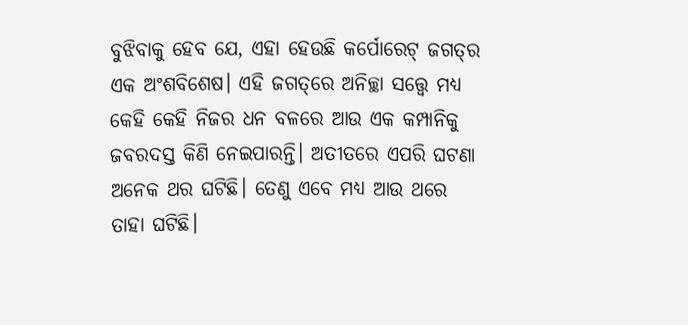ବୁଝିବାକୁ ହେବ ଯେ, ଏହା ହେଉଛି କର୍ପୋରେଟ୍‌ ଜଗତ୍‌ର ଏକ ଅଂଶବିଶେଷ। ଏହି ଜଗତ୍‌ରେ ଅନିଚ୍ଛା ସତ୍ତ୍ୱେ ମଧ୍ୟ କେହି କେହି ନିଜର ଧନ ବଳରେ ଆଉ ଏକ କମ୍ପାନିକୁ ଜବରଦସ୍ତ କିଣି ନେଇପାରନ୍ତି। ଅତୀତରେ ଏପରି ଘଟଣା ଅନେକ ଥର ଘଟିଛି। ତେଣୁ ଏବେ ମଧ୍ୟ ଆଉ ଥରେ ତାହା ଘଟିଛି।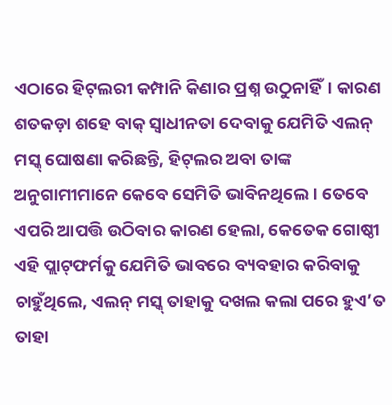ଏଠାରେ ହିଟ୍‌ଲରୀ କମ୍ପାନି କିଣାର ପ୍ରଶ୍ନ ଉଠୁନାହିଁ। କାରଣ ଶତକଡ଼ା ଶହେ ବାକ୍ ସ୍ୱାଧୀନତା ଦେବାକୁ ଯେମିତି ଏଲନ୍‌ ମସ୍କ୍‌ ଘୋଷଣା କରିଛନ୍ତି, ହିଟ୍‌ଲର ଅବା ତାଙ୍କ ଅନୁଗାମୀମାନେ କେବେ ସେମିତି ଭାବିନଥିଲେ। ତେବେ ଏପରି ଆପତ୍ତି ଉଠିବାର କାରଣ ହେଲା, କେତେକ ଗୋଷ୍ଠୀ ଏହି ପ୍ଲାଟ୍‌ଫର୍ମକୁ ଯେମିତି ଭାବରେ ବ୍ୟବହାର କରିବାକୁ ଚାହୁଁଥିଲେ, ଏଲନ୍‌ ମସ୍କ୍‌ ତାହାକୁ ଦଖଲ କଲା ପରେ ହୁଏ’ତ ତାହା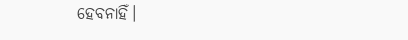ହେବନାହିଁ।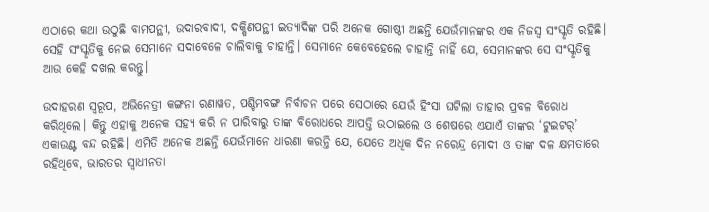ଏଠାରେ କଥା ଉଠୁଛି ବାମପନ୍ଥୀ, ଉଦାରବାଦୀ, ଦକ୍ଷିଣପନ୍ଥୀ ଇତ୍ୟାଦିଙ୍କ ପରି ଅନେକ ଗୋଷ୍ଠୀ ଅଛନ୍ତି ଯେଉଁମାନଙ୍କର ଏକ ନିଜସ୍ୱ ସଂସ୍କୃତି ରହିଛି। ସେହି ସଂସ୍କୃତିକୁ ନେଇ ସେମାନେ ସଦାବେଳେ ଚାଲିବାକୁ ଚାହାନ୍ତି। ସେମାନେ କେବେହେଲେ ଚାହାନ୍ତି ନାହିଁ ଯେ, ସେମାନଙ୍କର ସେ ସଂସ୍କୃତିକୁ ଆଉ କେହି ଦଖଲ କରନ୍ତୁ।

ଉଦାହରଣ ସ୍ୱରୂପ, ଅଭିନେତ୍ରୀ କଙ୍ଗନା ରଣାୱତ, ପଶ୍ଚିମବଙ୍ଗ ନିର୍ବାଚନ ପରେ ସେଠାରେ ଯେଉଁ ହିଂସା ଘଟିଲା ତାହାର ପ୍ରବଳ ବିରୋଧ କରିଥିଲେ। କିନ୍ତୁ ଏହାକୁ ଅନେକ ସହ୍ୟ କରି ନ ପାରିବାରୁ ତାଙ୍କ ବିରୋଧରେ ଆପତ୍ତି ଉଠାଇଲେ ଓ ଶେଷରେ ଏଯାଏଁ ତାଙ୍କର ‘ଟୁଇଟର୍‌’ ଏକାଉଣ୍ଟ ବନ୍ଦ ରହିଛି। ଏମିତି ଅନେକ ଅଛନ୍ତି ଯେଉଁମାନେ ଧାରଣା କରନ୍ତି ଯେ, ଯେତେ ଅଧିକ ଦିନ ନରେନ୍ଦ୍ର ମୋଦୀ ଓ ତାଙ୍କ ଦଳ କ୍ଷମତାରେ ରହିଥିବେ, ଭାରତର ସ୍ୱାଧୀନତା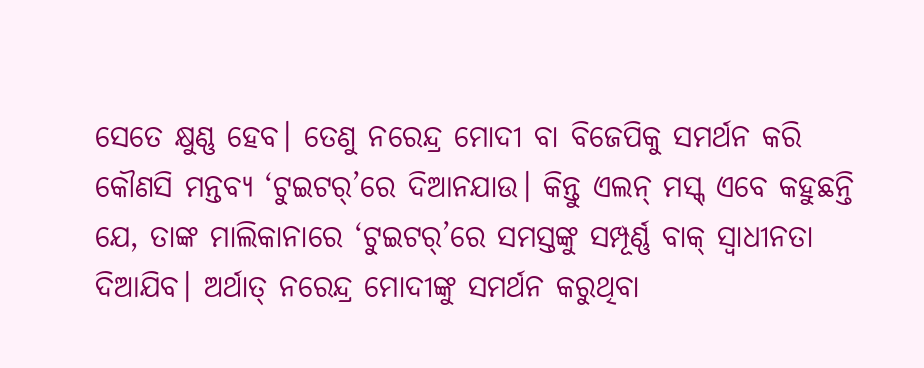ସେତେ କ୍ଷୁଣ୍ଣ ହେବ। ତେଣୁ ନରେନ୍ଦ୍ର ମୋଦୀ ବା ବିଜେପିକୁ ସମର୍ଥନ କରି କୌଣସି ମନ୍ତବ୍ୟ ‘ଟୁଇଟର୍‌’ରେ ଦିଆନଯାଉ। କିନ୍ତୁ ଏଲନ୍‌ ମସ୍କ୍‌ ଏବେ କହୁଛନ୍ତି ଯେ, ତାଙ୍କ ମାଲିକାନାରେ ‘ଟୁଇଟର୍‌’ରେ ସମସ୍ତଙ୍କୁ ସମ୍ପୂର୍ଣ୍ଣ ବାକ୍ ସ୍ୱାଧୀନତା ଦିଆଯିବ। ଅର୍ଥାତ୍ ନରେନ୍ଦ୍ର ମୋଦୀଙ୍କୁ ସମର୍ଥନ କରୁଥିବା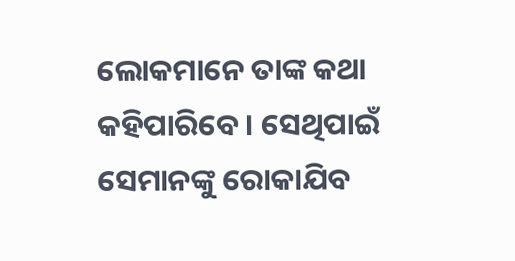ଲୋକମାନେ ତାଙ୍କ କଥା କହିପାରିବେ। ସେଥିପାଇଁ ସେମାନଙ୍କୁ ରୋକାଯିବ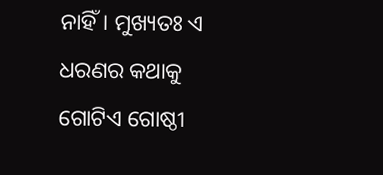ନାହିଁ। ମୁଖ୍ୟତଃ ଏ ଧରଣର କଥାକୁ ଗୋଟିଏ ଗୋଷ୍ଠୀ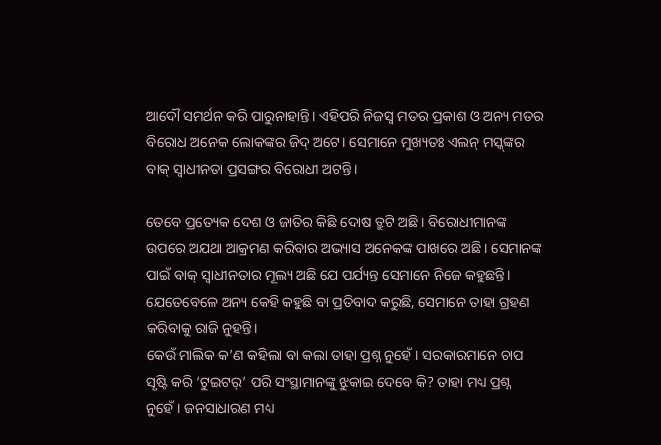ଆଦୌ ସମର୍ଥନ କରି ପାରୁନାହାନ୍ତି। ଏହିପରି ନିଜସ୍ୱ ମତର ପ୍ରକାଶ ଓ ଅନ୍ୟ ମତର ବିରୋଧ ଅନେକ ଲୋକଙ୍କର ଜିଦ୍ ଅଟେ। ସେମାନେ ମୁଖ୍ୟତଃ ଏଲନ୍‌ ମସ୍କ୍‌ଙ୍କର ବାକ୍ ସ୍ୱାଧୀନତା ପ୍ରସଙ୍ଗର ବିରୋଧୀ ଅଟନ୍ତି।

ତେବେ ପ୍ରତ୍ୟେକ ଦେଶ ଓ ଜାତିର କିଛି ଦୋଷ ତ୍ରୁଟି ଅଛି। ବିରୋଧୀମାନଙ୍କ ଉପରେ ଅଯଥା ଆକ୍ରମଣ କରିବାର ଅଭ୍ୟାସ ଅନେକଙ୍କ ପାଖରେ ଅଛି। ସେମାନଙ୍କ ପାଇଁ ବାକ୍ ସ୍ୱାଧୀନତାର ମୂଲ୍ୟ ଅଛି ଯେ ପର୍ଯ୍ୟନ୍ତ ସେମାନେ ନିଜେ କହୁଛନ୍ତି। ଯେତେବେଳେ ଅନ୍ୟ କେହି କହୁଛି ବା ପ୍ରତିବାଦ କରୁଛି, ସେମାନେ ତାହା ଗ୍ରହଣ କରିବାକୁ ରାଜି ନୁହନ୍ତି।
କେଉଁ ମାଲିକ କ’ଣ କହିଲା ବା କଲା ତାହା ପ୍ରଶ୍ନ ନୁହେଁ। ସରକାରମାନେ ଚାପ ସୃଷ୍ଟି କରି ‘ଟୁଇଟର୍‌’ ପରି ସଂସ୍ଥାମାନଙ୍କୁ ଝୁକାଇ ଦେବେ କି? ତାହା ମଧ୍ୟ ପ୍ରଶ୍ନ ନୁହେଁ। ଜନସାଧାରଣ ମଧ୍ୟ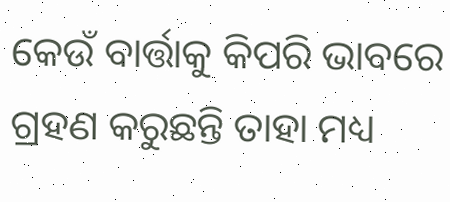କେଉଁ ବାର୍ତ୍ତାକୁ କିପରି ଭାବରେ ଗ୍ରହଣ କରୁଛନ୍ତି ତାହା ମଧ୍ୟ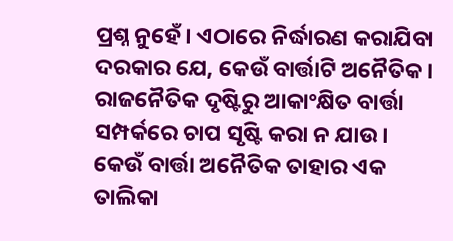ପ୍ରଶ୍ନ ନୁହେଁ। ଏଠାରେ ନିର୍ଦ୍ଧାରଣ କରାଯିବା ଦରକାର ଯେ, କେଉଁ ବାର୍ତ୍ତାଟି ଅନୈତିକ। ରାଜନୈତିକ ଦୃଷ୍ଟିରୁ ଆକାଂକ୍ଷିତ ବାର୍ତ୍ତା ସମ୍ପର୍କରେ ଚାପ ସୃଷ୍ଟି କରା ନ ଯାଉ। କେଉଁ ବାର୍ତ୍ତା ଅନୈତିକ ତାହାର ଏକ ତାଲିକା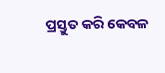ପ୍ରସ୍ତୁତ କରି କେବଳ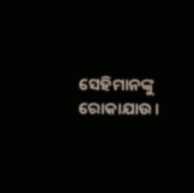ସେହିମାନଙ୍କୁ ରୋକାଯାଉ।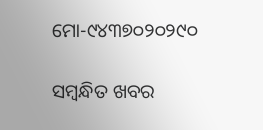ମୋ-୯୪୩୭୦୨୦୨୯୦

ସମ୍ବନ୍ଧିତ ଖବର